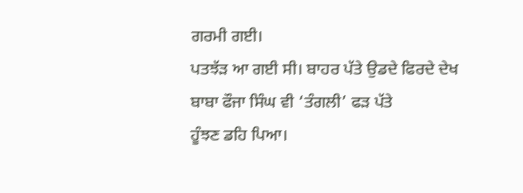ਗਰਮੀ ਗਈ।
ਪਤਝੱੜ ਆ ਗਈ ਸੀ। ਬਾਹਰ ਪੱਤੇ ਉਡਦੇ ਫਿਰਦੇ ਦੇਖ ਬਾਬਾ ਫੌਜਾ ਸਿੰਘ ਵੀ ‘ਤੰਗਲੀ’ ਫੜ ਪੱਤੇ
ਹੂੰਝਣ ਡਹਿ ਪਿਆ।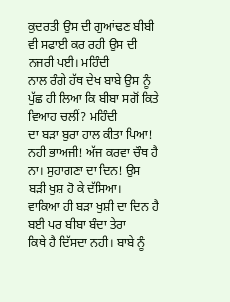ਕੁਦਰਤੀ ਉਸ ਦੀ ਗੁਆਂਢਣ ਬੀਬੀ ਵੀ ਸਫਾਈ ਕਰ ਰਹੀ ਉਸ ਦੀ ਨਜਰੀ ਪਈ। ਮਹਿੰਦੀ
ਨਾਲ ਰੰਗੇ ਹੱਥ ਦੇਖ ਬਾਬੇ ਉਸ ਨੂੰ ਪੁੱਛ ਹੀ ਲਿਆ ਕਿ ਬੀਬਾ ਸਗੋਂ ਕਿਤੇ ਵਿਆਹ ਚਲੀਂ? ਮਹਿੰਦੀ
ਦਾ ਬੜਾ ਬੁਰਾ ਹਾਲ ਕੀਤਾ ਪਿਆ!
ਨਹੀ ਭਾਅਜੀ! ਅੱਜ ਕਰਵਾ ਚੌਥ ਹੈ ਨਾ। ਸੁਹਾਗਣਾ ਦਾ ਦਿਨ! ਉਸ
ਬੜੀ ਖੁਸ਼ ਹੋ ਕੇ ਦੱਸਿਆ।
ਵਾਕਿਆ ਹੀ ਬੜਾ ਖੁਸ਼ੀ ਦਾ ਦਿਨ ਹੈ ਬਈ ਪਰ ਬੀਬਾ ਬੰਦਾ ਤੇਰਾ
ਕਿਥੇ ਹੈ ਦਿੱਸਦਾ ਨਹੀ। ਬਾਬੇ ਨੂੰ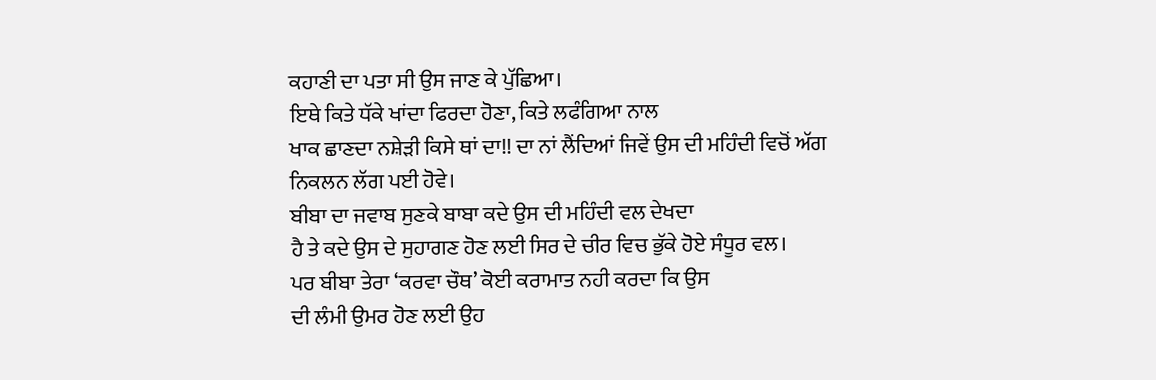ਕਹਾਣੀ ਦਾ ਪਤਾ ਸੀ ਉਸ ਜਾਣ ਕੇ ਪੁੱਛਿਆ।
ਇਥੇ ਕਿਤੇ ਧੱਕੇ ਖਾਂਦਾ ਫਿਰਦਾ ਹੋਣਾ, ਕਿਤੇ ਲਫੰਗਿਆ ਨਾਲ
ਖਾਕ ਛਾਣਦਾ ਨਸ਼ੇੜੀ ਕਿਸੇ ਥਾਂ ਦਾ!! ਦਾ ਨਾਂ ਲੈਂਦਿਆਂ ਜਿਵੇਂ ਉਸ ਦੀ ਮਹਿੰਦੀ ਵਿਚੋਂ ਅੱਗ
ਨਿਕਲਨ ਲੱਗ ਪਈ ਹੋਵੇ।
ਬੀਬਾ ਦਾ ਜਵਾਬ ਸੁਣਕੇ ਬਾਬਾ ਕਦੇ ਉਸ ਦੀ ਮਹਿੰਦੀ ਵਲ ਦੇਖਦਾ
ਹੈ ਤੇ ਕਦੇ ਉਸ ਦੇ ਸੁਹਾਗਣ ਹੋਣ ਲਈ ਸਿਰ ਦੇ ਚੀਰ ਵਿਚ ਭੁੱਕੇ ਹੋਏ ਸੰਧੂਰ ਵਲ।
ਪਰ ਬੀਬਾ ਤੇਰਾ ‘ਕਰਵਾ ਚੌਥ’ ਕੋਈ ਕਰਾਮਾਤ ਨਹੀ ਕਰਦਾ ਕਿ ਉਸ
ਦੀ ਲੰਮੀ ਉਮਰ ਹੋਣ ਲਈ ਉਹ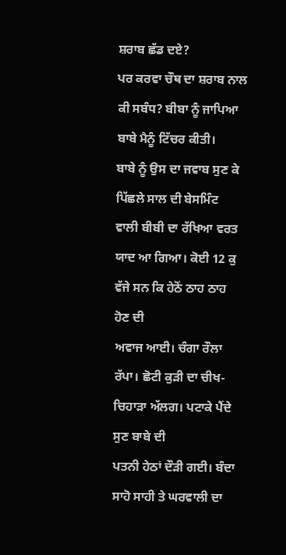ਸ਼ਰਾਬ ਛੱਡ ਦਏ?
ਪਰ ਕਰਵਾ ਚੌਥ ਦਾ ਸ਼ਰਾਬ ਨਾਲ ਕੀ ਸਬੰਧ? ਬੀਬਾ ਨੂੰ ਜਾਪਿਆ
ਬਾਬੇ ਮੈਨੂੰ ਟਿੱਚਰ ਕੀਤੀ।
ਬਾਬੇ ਨੂੰ ਉਸ ਦਾ ਜਵਾਬ ਸੁਣ ਕੇ ਪਿੱਛਲੇ ਸਾਲ ਦੀ ਬੇਸਮਿੰਟ
ਵਾਲੀ ਬੀਬੀ ਦਾ ਰੱਖਿਆ ਵਰਤ ਯਾਦ ਆ ਗਿਆ। ਕੋਈ 12 ਕੁ ਵੱਜੇ ਸਨ ਕਿ ਹੇਠੋਂ ਠਾਹ ਠਾਹ ਹੋਣ ਦੀ
ਅਵਾਜ ਆਈ। ਚੰਗਾ ਰੌਲਾ ਰੱਪਾ। ਛੋਟੀ ਕੁੜੀ ਦਾ ਚੀਖ-ਚਿਹਾੜਾ ਅੱਲਗ। ਪਟਾਕੇ ਪੈਂਦੇ ਸੁਣ ਬਾਬੇ ਦੀ
ਪਤਨੀ ਹੇਠਾਂ ਦੌੜੀ ਗਈ। ਬੰਦਾ ਸਾਹੋ ਸਾਹੀ ਤੇ ਘਰਵਾਲੀ ਦਾ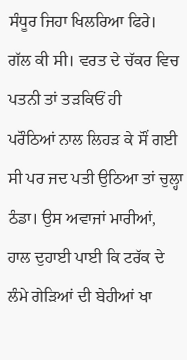ਸੰਧੂਰ ਜਿਹਾ ਖਿਲਰਿਆ ਫਿਰੇ।
ਗੱਲ ਕੀ ਸੀ। ਵਰਤ ਦੇ ਚੱਕਰ ਵਿਚ ਪਤਨੀ ਤਾਂ ਤੜਕਿਓਂ ਹੀ
ਪਰੌਠਿਆਂ ਨਾਲ ਲਿਹੜ ਕੇ ਸੌਂ ਗਈ ਸੀ ਪਰ ਜਦ ਪਤੀ ਉਠਿਆ ਤਾਂ ਚੁਲ੍ਹਾ ਠੰਡਾ। ਉਸ ਅਵਾਜਾਂ ਮਾਰੀਆਂ,
ਹਾਲ ਦੁਹਾਈ ਪਾਈ ਕਿ ਟਰੱਕ ਦੇ ਲੰਮੇ ਗੇੜਿਆਂ ਦੀ ਬੇਹੀਆਂ ਖਾ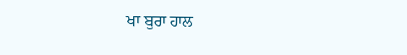ਖਾ ਬੁਰਾ ਹਾਲ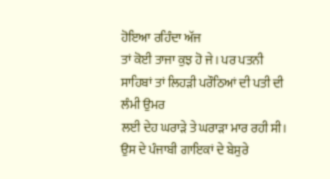ਹੋਇਆ ਰਹਿੰਦਾ ਅੱਜ
ਤਾਂ ਕੋਈ ਤਾਜਾ ਕੁਝ ਹੋ ਜੇ। ਪਰ ਪਤਨੀ ਸਾਹਿਬਾਂ ਤਾਂ ਲਿਹੜੀ ਪਰੌਠਿਆਂ ਦੀ ਪਤੀ ਦੀ ਲੰਮੀ ਉਮਰ
ਲਈ ਦੇਹ ਘਰਾੜੇ ਤੇ ਘਰਾੜਾ ਮਾਰ ਰਹੀ ਸੀ। ਉਸ ਦੇ ਪੰਜਾਬੀ ਗਾਇਕਾਂ ਦੇ ਬੇਸੁਰੇ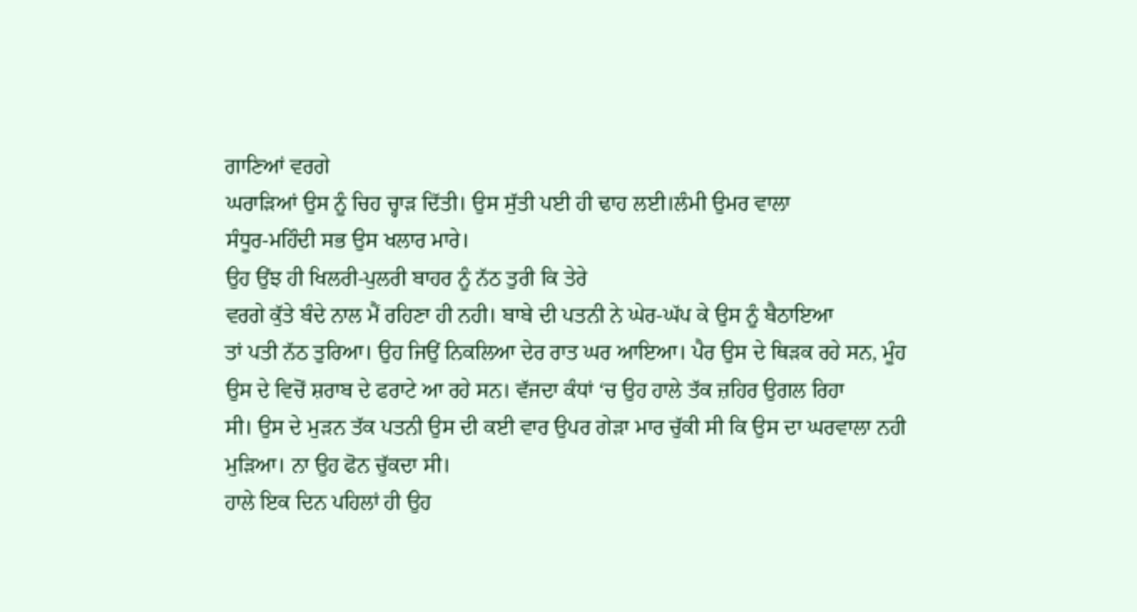ਗਾਣਿਆਂ ਵਰਗੇ
ਘਰਾੜਿਆਂ ਉਸ ਨੂੰ ਚਿਹ ਚ੍ਹਾੜ ਦਿੱਤੀ। ਉਸ ਸੁੱਤੀ ਪਈ ਹੀ ਢਾਹ ਲਈ।ਲੰਮੀ ਉਮਰ ਵਾਲਾ
ਸੰਧੂਰ-ਮਹਿੰਦੀ ਸਭ ਉਸ ਖਲਾਰ ਮਾਰੇ।
ਉਹ ਉਂਝ ਹੀ ਖਿਲਰੀ-ਪੁਲਰੀ ਬਾਹਰ ਨੂੰ ਨੱਠ ਤੁਰੀ ਕਿ ਤੇਰੇ
ਵਰਗੇ ਕੁੱਤੇ ਬੰਦੇ ਨਾਲ ਮੈਂ ਰਹਿਣਾ ਹੀ ਨਹੀ। ਬਾਬੇ ਦੀ ਪਤਨੀ ਨੇ ਘੇਰ-ਘੱਪ ਕੇ ਉਸ ਨੂੰ ਬੈਠਾਇਆ
ਤਾਂ ਪਤੀ ਨੱਠ ਤੁਰਿਆ। ਉਹ ਜਿਉਂ ਨਿਕਲਿਆ ਦੇਰ ਰਾਤ ਘਰ ਆਇਆ। ਪੈਰ ਉਸ ਦੇ ਥਿੜਕ ਰਹੇ ਸਨ, ਮੂੰਹ
ਉਸ ਦੇ ਵਿਚੋਂ ਸ਼ਰਾਬ ਦੇ ਫਰਾਟੇ ਆ ਰਹੇ ਸਨ। ਵੱਜਦਾ ਕੰਧਾਂ ‘ਚ ਉਹ ਹਾਲੇ ਤੱਕ ਜ਼ਹਿਰ ਉਗਲ ਰਿਹਾ
ਸੀ। ਉਸ ਦੇ ਮੁੜਨ ਤੱਕ ਪਤਨੀ ਉਸ ਦੀ ਕਈ ਵਾਰ ਉਪਰ ਗੇੜਾ ਮਾਰ ਚੁੱਕੀ ਸੀ ਕਿ ਉਸ ਦਾ ਘਰਵਾਲਾ ਨਹੀ
ਮੁੜਿਆ। ਨਾ ਉਹ ਫੋਨ ਚੁੱਕਦਾ ਸੀ।
ਹਾਲੇ ਇਕ ਦਿਨ ਪਹਿਲਾਂ ਹੀ ਉਹ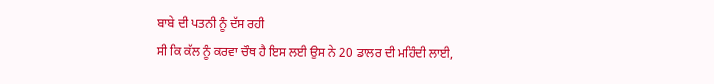ਬਾਬੇ ਦੀ ਪਤਨੀ ਨੂੰ ਦੱਸ ਰਹੀ
ਸੀ ਕਿ ਕੱਲ ਨੂੰ ਕਰਵਾ ਚੌਥ ਹੈ ਇਸ ਲਈ ਉਸ ਨੇ 20 ਡਾਲਰ ਦੀ ਮਹਿੰਦੀ ਲਾਈ,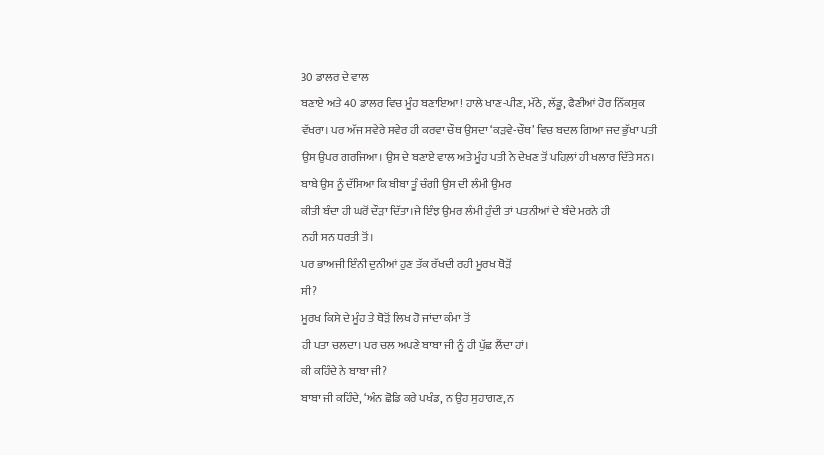30 ਡਾਲਰ ਦੇ ਵਾਲ
ਬਣਾਏ ਅਤੇ 40 ਡਾਲਰ ਵਿਚ ਮੂੰਹ ਬਣਾਇਆ! ਹਾਲੇ ਖਾਣ-ਪੀਣ, ਮੱਠੇ, ਲੱਡੂ, ਫੈਣੀਆਂ ਹੋਰ ਨਿੱਕਸੁਕ
ਵੱਖਰਾ। ਪਰ ਅੱਜ ਸਵੇਰੇ ਸਵੇਰ ਹੀ ਕਰਵਾ ਚੌਥ ਉਸਦਾ ‘ਕੜਵੇ-ਚੌਥ’ ਵਿਚ ਬਦਲ ਗਿਆ ਜਦ ਭੁੱਖਾ ਪਤੀ
ਉਸ ਉਪਰ ਗਰਜਿਆ। ਉਸ ਦੇ ਬਣਾਏ ਵਾਲ ਅਤੇ ਮੂੰਹ ਪਤੀ ਨੇ ਦੇਖਣ ਤੋਂ ਪਹਿਲ਼ਾਂ ਹੀ ਖਲਾਰ ਦਿੱਤੇ ਸਨ।
ਬਾਬੇ ਉਸ ਨੂੰ ਦੱਸਿਆ ਕਿ ਬੀਬਾ ਤੂੰ ਚੰਗੀ ਉਸ ਦੀ ਲੰਮੀ ਉਮਰ
ਕੀਤੀ ਬੰਦਾ ਹੀ ਘਰੋਂ ਦੌੜਾ ਦਿੱਤਾ।ਜੇ ਇੰਝ ਉਮਰ ਲੰਮੀ ਹੁੰਦੀ ਤਾਂ ਪਤਨੀਆਂ ਦੇ ਬੰਦੇ ਮਰਨੇ ਹੀ
ਨਹੀ ਸਨ ਧਰਤੀ ਤੋਂ।
ਪਰ ਭਾਅਜੀ ਇੰਨੀ ਦੁਨੀਆਂ ਹੁਣ ਤੱਕ ਰੱਖਦੀ ਰਹੀ ਮੂਰਖ ਥੋੜੋਂ
ਸੀ?
ਮੂਰਖ ਕਿਸੇ ਦੇ ਮੂੰਹ ਤੇ ਥੋੜੋਂ ਲਿਖ ਹੋ ਜਾਂਦਾ ਕੰਮਾ ਤੋਂ
ਹੀ ਪਤਾ ਚਲਦਾ। ਪਰ ਚਲ ਅਪਣੇ ਬਾਬਾ ਜੀ ਨੂੰ ਹੀ ਪੁੱਛ ਲੈਂਦਾ ਹਾਂ।
ਕੀ ਕਹਿੰਦੇ ਨੇ ਬਾਬਾ ਜੀ?
ਬਾਬਾ ਜੀ ਕਹਿੰਦੇ, ‘ਅੰਨ ਛੋਡਿ ਕਰੇ ਪਖੰਡ, ਨ ਉਹ ਸੁਹਾਗਣ, ਨ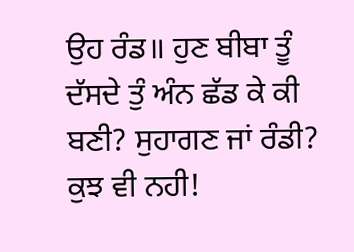ਉਹ ਰੰਡ॥ ਹੁਣ ਬੀਬਾ ਤੂੰ ਦੱਸਦੇ ਤੁੰ ਅੰਨ ਛੱਡ ਕੇ ਕੀ ਬਣੀ? ਸੁਹਾਗਣ ਜਾਂ ਰੰਡੀ? ਕੁਝ ਵੀ ਨਹੀ!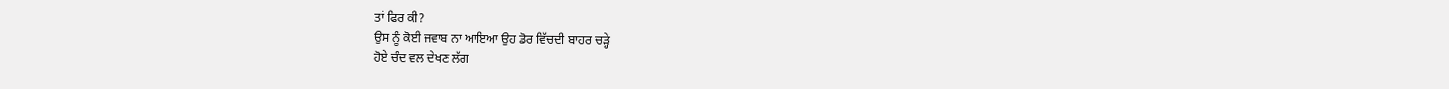ਤਾਂ ਫਿਰ ਕੀ?
ਉਸ ਨੂੰ ਕੋਈ ਜਵਾਬ ਨਾ ਆਇਆ ਉਹ ਡੋਰ ਵਿੱਚਦੀ ਬਾਹਰ ਚੜ੍ਹੇ
ਹੋਏ ਚੰਦ ਵਲ ਦੇਖਣ ਲੱਗ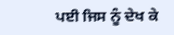ਪਈ ਜਿਸ ਨੂੰ ਦੇਖ ਕੇ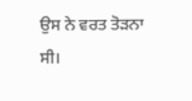ਉਸ ਨੇ ਵਰਤ ਤੋੜਨਾ ਸੀ।